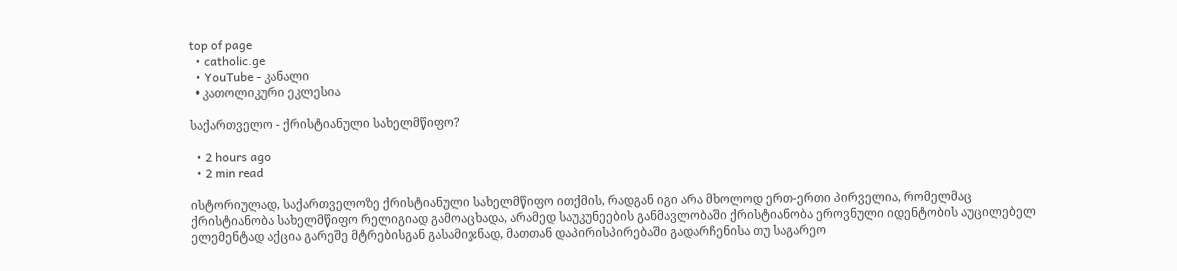top of page
  • catholic.ge
  • YouTube - კანალი
  • კათოლიკური ეკლესია

საქართველო - ქრისტიანული სახელმწიფო?

  • 2 hours ago
  • 2 min read

ისტორიულად, საქართველოზე ქრისტიანული სახელმწიფო ითქმის, რადგან იგი არა მხოლოდ ერთ-ერთი პირველია, რომელმაც ქრისტიანობა სახელმწიფო რელიგიად გამოაცხადა, არამედ საუკუნეების განმავლობაში ქრისტიანობა ეროვნული იდენტობის აუცილებელ ელემენტად აქცია გარეშე მტრებისგან გასამიჯნად, მათთან დაპირისპირებაში გადარჩენისა თუ საგარეო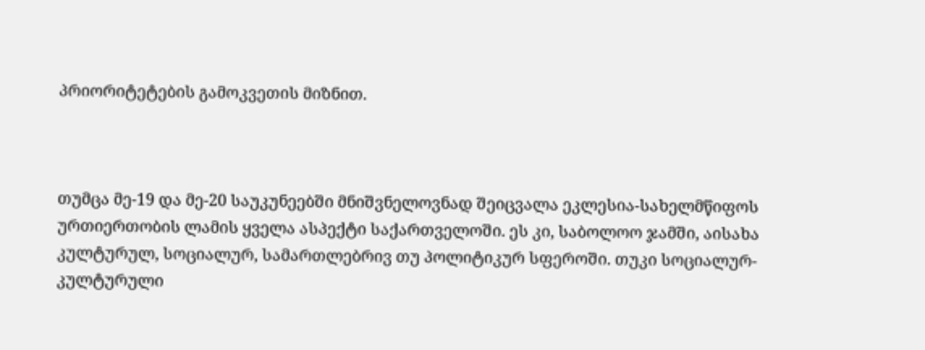პრიორიტეტების გამოკვეთის მიზნით.



თუმცა მე-19 და მე-20 საუკუნეებში მნიშვნელოვნად შეიცვალა ეკლესია-სახელმწიფოს ურთიერთობის ლამის ყველა ასპექტი საქართველოში. ეს კი, საბოლოო ჯამში, აისახა კულტურულ, სოციალურ, სამართლებრივ თუ პოლიტიკურ სფეროში. თუკი სოციალურ-კულტურული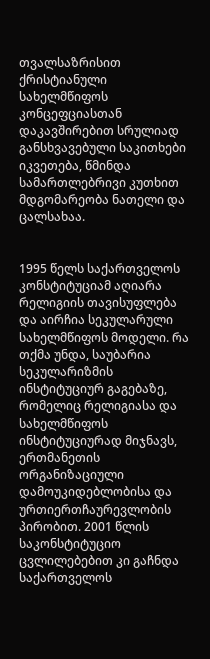თვალსაზრისით ქრისტიანული სახელმწიფოს კონცეფციასთან დაკავშირებით სრულიად განსხვავებული საკითხები იკვეთება, წმინდა სამართლებრივი კუთხით მდგომარეობა ნათელი და ცალსახაა.


1995 წელს საქართველოს კონსტიტუციამ აღიარა რელიგიის თავისუფლება და აირჩია სეკულარული სახელმწიფოს მოდელი. რა თქმა უნდა, საუბარია სეკულარიზმის ინსტიტუციურ გაგებაზე, რომელიც რელიგიასა და სახელმწიფოს ინსტიტუციურად მიჯნავს, ერთმანეთის ორგანიზაციული დამოუკიდებლობისა და ურთიერთჩაურევლობის პირობით. 2001 წლის საკონსტიტუციო ცვლილებებით კი გაჩნდა საქართველოს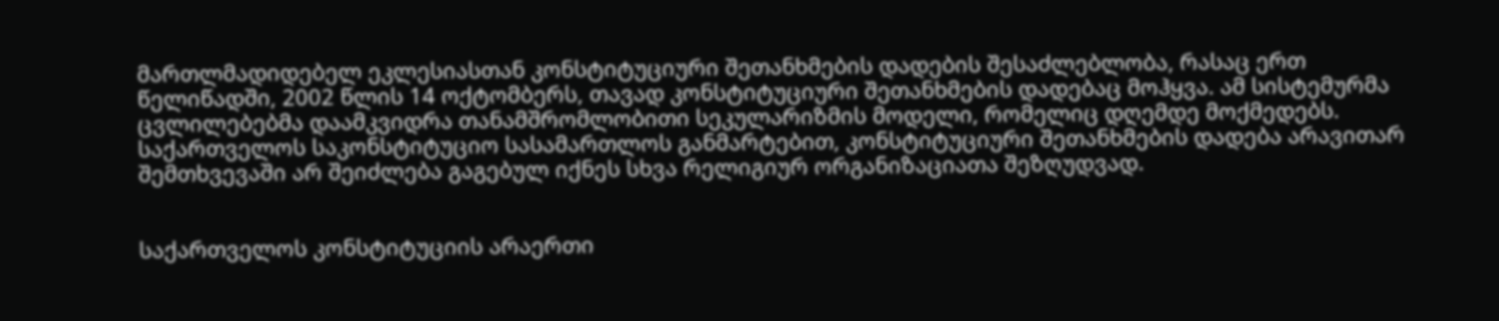მართლმადიდებელ ეკლესიასთან კონსტიტუციური შეთანხმების დადების შესაძლებლობა, რასაც ერთ წელიწადში, 2002 წლის 14 ოქტომბერს, თავად კონსტიტუციური შეთანხმების დადებაც მოჰყვა. ამ სისტემურმა ცვლილებებმა დაამკვიდრა თანამშრომლობითი სეკულარიზმის მოდელი, რომელიც დღემდე მოქმედებს. საქართველოს საკონსტიტუციო სასამართლოს განმარტებით, კონსტიტუციური შეთანხმების დადება არავითარ შემთხვევაში არ შეიძლება გაგებულ იქნეს სხვა რელიგიურ ორგანიზაციათა შეზღუდვად.


საქართველოს კონსტიტუციის არაერთი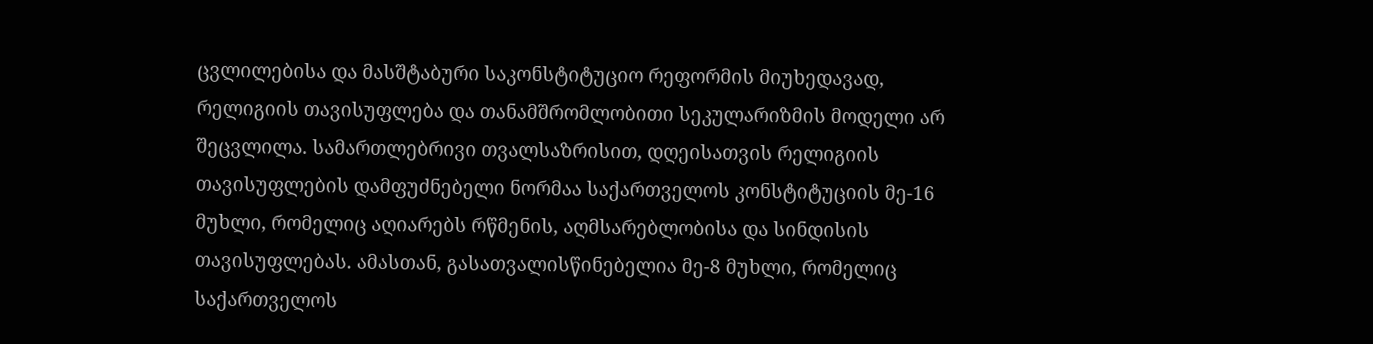ცვლილებისა და მასშტაბური საკონსტიტუციო რეფორმის მიუხედავად, რელიგიის თავისუფლება და თანამშრომლობითი სეკულარიზმის მოდელი არ შეცვლილა. სამართლებრივი თვალსაზრისით, დღეისათვის რელიგიის თავისუფლების დამფუძნებელი ნორმაა საქართველოს კონსტიტუციის მე-16 მუხლი, რომელიც აღიარებს რწმენის, აღმსარებლობისა და სინდისის თავისუფლებას. ამასთან, გასათვალისწინებელია მე-8 მუხლი, რომელიც საქართველოს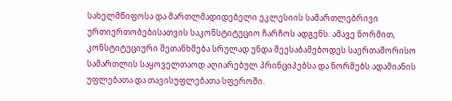სახელმწიფოსა და მართლმადიდებელი ეკლესიის სამართლებრივი ურთიერთობებისათვის საკონსტიტუციო ჩარჩოს ადგენს. ამავე ნორმით, კონსტიტუციური შეთანხმება სრულად უნდა შეესაბამებოდეს საერთაშორისო სამართლის საყოველთაოდ აღიარებულ პრინციპებსა და ნორმებს ადამიანის უფლებათა და თავისუფლებათა სფეროში.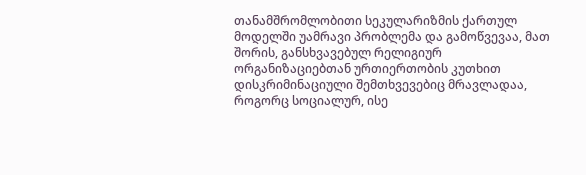თანამშრომლობითი სეკულარიზმის ქართულ მოდელში უამრავი პრობლემა და გამოწვევაა, მათ შორის, განსხვავებულ რელიგიურ ორგანიზაციებთან ურთიერთობის კუთხით დისკრიმინაციული შემთხვევებიც მრავლადაა, როგორც სოციალურ, ისე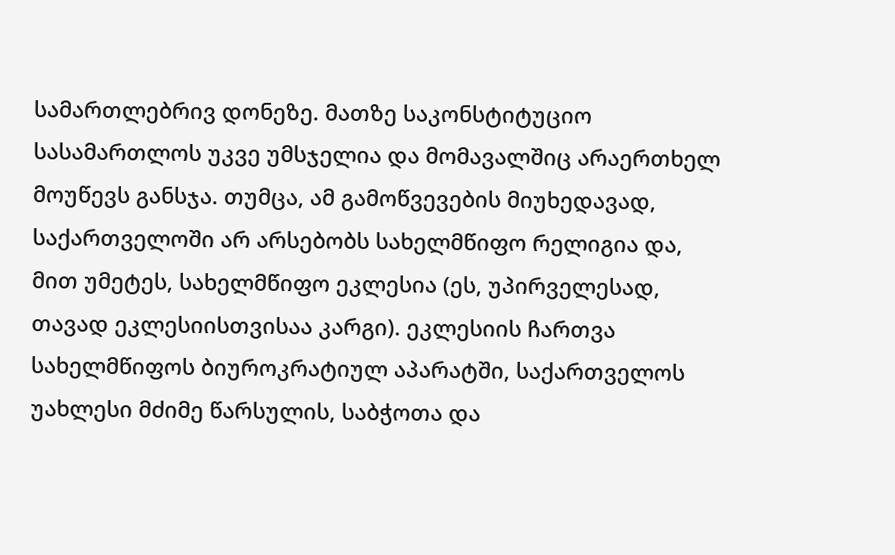სამართლებრივ დონეზე. მათზე საკონსტიტუციო სასამართლოს უკვე უმსჯელია და მომავალშიც არაერთხელ მოუწევს განსჯა. თუმცა, ამ გამოწვევების მიუხედავად, საქართველოში არ არსებობს სახელმწიფო რელიგია და, მით უმეტეს, სახელმწიფო ეკლესია (ეს, უპირველესად, თავად ეკლესიისთვისაა კარგი). ეკლესიის ჩართვა სახელმწიფოს ბიუროკრატიულ აპარატში, საქართველოს უახლესი მძიმე წარსულის, საბჭოთა და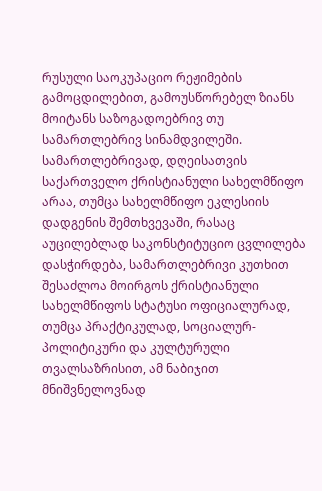რუსული საოკუპაციო რეჟიმების გამოცდილებით, გამოუსწორებელ ზიანს მოიტანს საზოგადოებრივ თუ სამართლებრივ სინამდვილეში. სამართლებრივად, დღეისათვის საქართველო ქრისტიანული სახელმწიფო არაა, თუმცა სახელმწიფო ეკლესიის დადგენის შემთხვევაში, რასაც აუცილებლად საკონსტიტუციო ცვლილება დასჭირდება, სამართლებრივი კუთხით შესაძლოა მოირგოს ქრისტიანული სახელმწიფოს სტატუსი ოფიციალურად, თუმცა პრაქტიკულად, სოციალურ-პოლიტიკური და კულტურული თვალსაზრისით, ამ ნაბიჯით მნიშვნელოვნად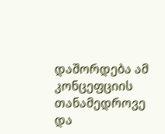დაშორდება ამ კონცეფციის თანამედროვე და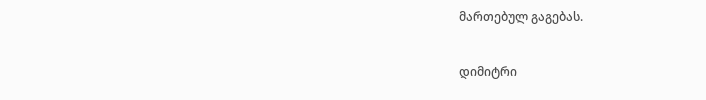მართებულ გაგებას.


დიმიტრი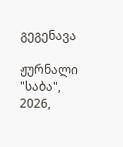გეგენავა

ჟურნალი "საბა", 2026,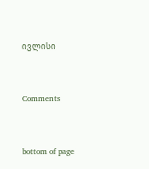ივლისი


Comments


bottom of page